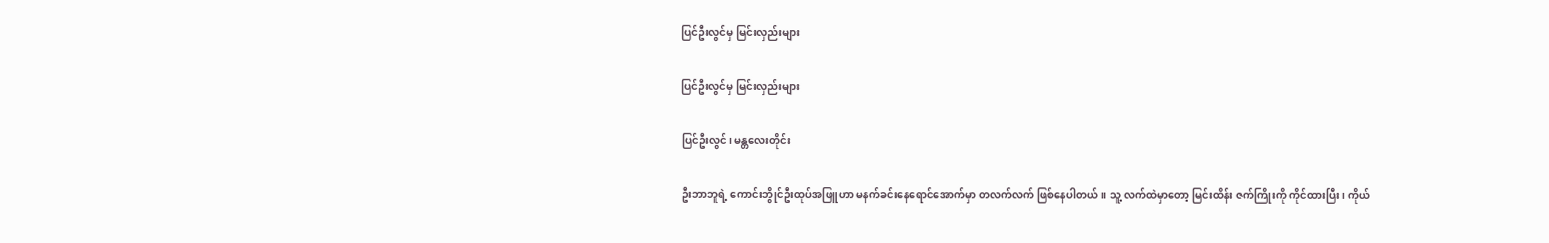ပြင်ဦးလွင်မှ မြင်းလှည်းများ

ပြင်ဦးလွင်မှ မြင်းလှည်းများ

ပြင်ဦးလွင်၊ မန္တလေးတိုင်း

ဦးဘာဘူရဲ့ ကောင်းဘွိုင်ဦးထုပ်အဖြူဟာ မနက်ခင်းနေရောင်အောက်မှာ တလက်လက် ဖြစ်နေပါတယ်။ သူ့ လက်ထဲမှာတော့ မြင်းထိန်း ဇက်ကြိုးကို ကိုင်ထားပြီး၊ ကိုယ်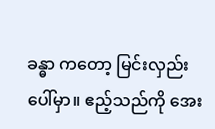ခန္ဓာ ကတော့ မြင်းလှည်းပေါ်မှာ။ ဧည့်သည်ကို အေး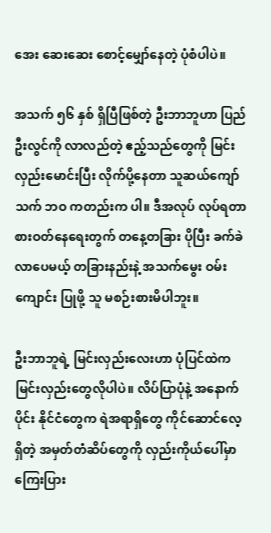အေး ဆေးဆေး စောင့်မျှော်နေတဲ့ ပုံစံပါပဲ။

အသက် ၅၆ နှစ် ရှိပြီဖြစ်တဲ့ ဦးဘာဘူဟာ ပြည်ဦးလွင်ကို လာလည်တဲ့ ဧည့်သည်တွေကို မြင်းလှည်းမောင်းပြီး လိုက်ပို့နေတာ သူဆယ်ကျော်သက် ဘဝ ကတည်းက ပါ။ ဒီအလုပ် လုပ်ရတာ စားဝတ်နေရေးတွက် တနေ့တခြား ပိုပြီး ခက်ခဲလာပေမယ့် တခြားနည်းနဲ့ အသက်မွေး ဝမ်းကျောင်း ပြုဖို့ သူ မစဉ်းစားမိပါဘူး။

ဦးဘာဘူရဲ့ မြင်းလှည်းလေးဟာ ပုံပြင်ထဲက မြင်းလှည်းတွေလိုပါပဲ။ လိပ်ပြာပုံနဲ့ အနောက်ပိုင်း နိုင်ငံတွေက ရဲအရာရှိတွေ ကိုင်ဆောင်လေ့ ရှိတဲ့ အမှတ်တံဆိပ်တွေကို လှည်းကိုယ်ပေါ်မှာ ကြေးပြား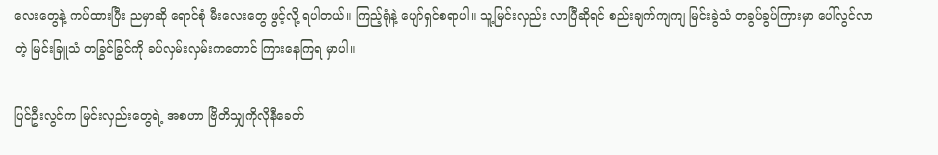လေးတွေနဲ့ ကပ်ထားပြီး ညမှာဆို ရောင်စုံ မီးလေးတွေ ဖွင့်လို့ ရပါတယ်။ ကြည့်ရုံနဲ့ ပျော်ရှင်စရာပါ။ သူ့မြင်းလှည်း လာပြီဆိုရင် စည်းချက်ကျကျ မြင်းခွဲသံ တခွပ်ခွပ်ကြားမှာ ပေါ်လွင်လာတဲ့ မြင်းခြူသံ တခြွင်ခြွင်ကို ခပ်လှမ်းလှမ်းကတောင် ကြားနေကြရ မှာပါ။

ပြင်ဦးလွင်က မြင်းလှည်းတွေရဲ့ အစဟာ ဗြိတိသျှကိုလိုနီခေတ်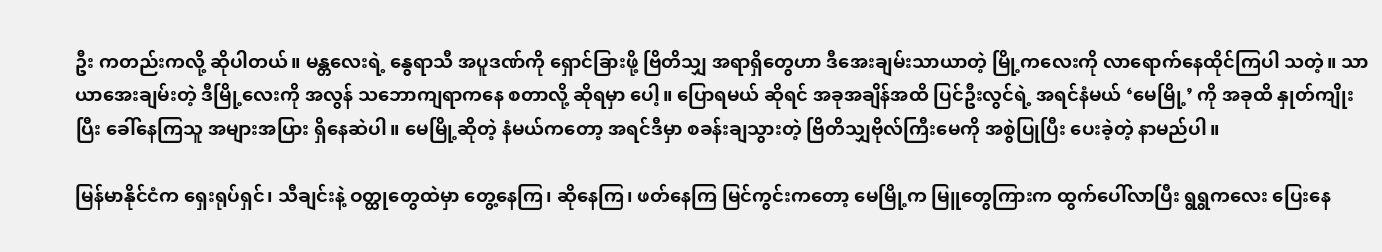ဦး ကတည်းကလို့ ဆိုပါတယ်။ မန္တလေးရဲ့ နွေရာသီ အပူဒဏ်ကို ရှောင်ခြားဖို့ ဗြိတိသျှ အရာရှိတွေဟာ ဒီအေးချမ်းသာယာတဲ့ မြို့ကလေးကို လာရောက်နေထိုင်ကြပါ သတဲ့။ သာယာအေးချမ်းတဲ့ ဒီမြို့လေးကို အလွန် သဘောကျရာကနေ စတာလို့ ဆိုရမှာ ပေါ့။ ပြောရမယ် ဆိုရင် အခုအချိန်အထိ ပြင်ဦးလွင်ရဲ့ အရင်နံမယ် ‘မေမြို့’ ကို အခုထိ နှုတ်ကျိုးပြီး ခေါ်နေကြသူ အများအပြား ရှိနေဆဲပါ။ မေမြို့ဆိုတဲ့ နံမယ်ကတော့ အရင်ဒီမှာ စခန်းချသွားတဲ့ ဗြိတိသျှဗိုလ်ကြီးမေကို အစွဲပြုပြီး ပေးခဲ့တဲ့ နာမည်ပါ။

မြန်မာနိုင်ငံက ရှေးရုပ်ရှင်၊ သီချင်းနဲ့ ဝတ္ထုတွေထဲမှာ တွေ့နေကြ၊ ဆိုနေကြ၊ ဖတ်နေကြ မြင်ကွင်းကတော့ မေမြို့က မြူတွေကြားက ထွက်ပေါ်လာပြီး ရွရွကလေး ပြေးနေ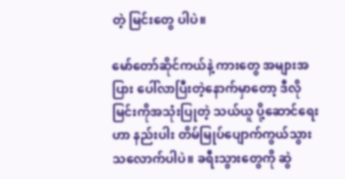တဲ့ မြင်းတွေ ပါပဲ။

မော်တော်ဆိုင်ကယ်နဲ့ ကားတွေ အများအပြား ပေါ်လာပြီးတဲ့နောက်မှာတော့ ဒီလို မြင်းကိုအသုံးပြုတဲ့ သယ်ယူ ပို့ဆောင်ရေးဟာ နည်းပါး တိမ်မြုပ်ပျောက်ကွယ်သွား သလောက်ပါပဲ။ ခရီးသွားတွေကို ဆွဲ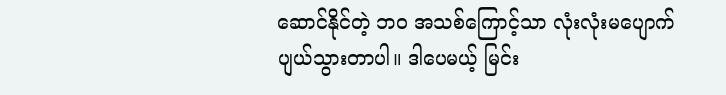ဆောင်နိုင်တဲ့ ဘဝ အသစ်ကြောင့်သာ လုံးလုံးမပျောက်ပျယ်သွားတာပါ။ ဒါပေမယ့် မြင်း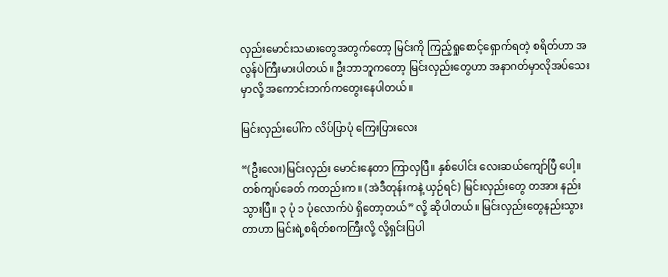လှည်းမောင်းသမားတွေအတွက်တော့ မြင်းကို ကြည့်ရှုစောင့်ရှောက်ရတဲ့ စရိတ်ဟာ အလွန်ပဲကြီးမားပါတယ်။ ဦးဘာဘူကတော့ မြင်းလှည်းတွေဟာ အနာဂတ်မှာလိုအပ်သေးမှာလို့ အကောင်းဘက်ကတွေးနေပါတယ်။

မြင်းလှည်းပေါ်က လိပ်ပြာပုံ ကြေးပြားလေး

“(ဦးလေး)မြင်းလှည်း မောင်းနေတာ ကြာလှပြီ။ နှစ်ပေါင်း လေးဆယ်ကျော်ပြီ ပေါ့။ တစ်ကျပ်ခေတ် ကတည်းက။ (အဲဒီတုန်းကနဲ့ ယှဉ်ရင်) မြင်းလှည်းတွေ တအား နည်းသွားပြီ။ ၃ ပုံ ၁ ပုံလောက်ပဲ ရှိတော့တယ်” လို့ ဆိုပါတယ်။ မြင်းလှည်းတွေနည်းသွားတာဟာ မြင်းရဲ့စရိတ်စကကြီးလို့ လို့ရှင်းပြပါ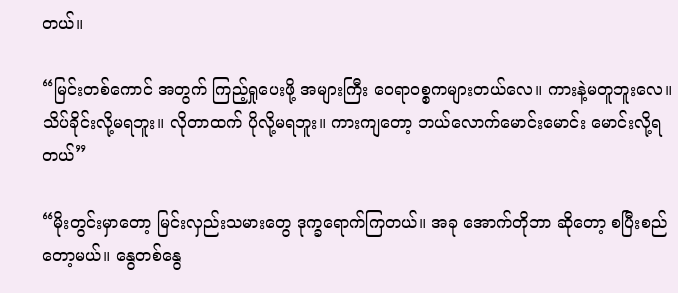တယ်။

“မြင်းတစ်ကောင် အတွက် ကြည့်ရှုပေးဖို့ အများကြီး ဝေရာဝစ္စကများတယ်လေ။ ကားနဲ့မတူဘူးလေ။ သိပ်ခိုင်းလို့မရဘူး။ လိုတာထက် ပိုလို့မရဘူး။ ကားကျတော့ ဘယ်လောက်မောင်းမောင်း မောင်းလို့ရတယ်”

“မိုးတွင်းမှာတော့ မြင်းလှည်းသမားတွေ ဒုက္ခရောက်ကြတယ်။ အခု အောက်တိုဘာ ဆိုတော့ စပြီးစည်တော့မယ်။ နွေတစ်နွေ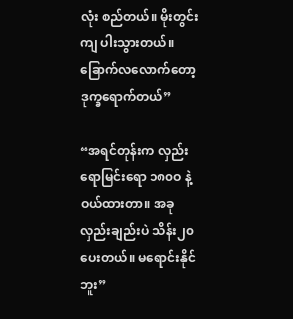လုံး စည်တယ်။ မိုးတွင်းကျ ပါးသွားတယ်။ ခြောက်လလောက်တော့ ဒုက္ခရောက်တယ်”

“အရင်တုန်းက လှည်းရောမြင်းရော ၁၈၀ဝ နဲ့ဝယ်ထားတာ။ အခု လှည်းချည်းပဲ သိန်း၂၀ပေးတယ်။ မရောင်းနိုင်ဘူး”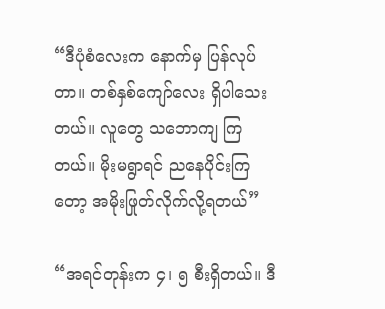“ဒီပုံစံလေးက နောက်မှ ပြန်လုပ်တာ။ တစ်နှစ်ကျော်လေး ရှိပါသေးတယ်။ လူတွေ သဘောကျ ကြတယ်။ မိုးမရွာရင် ညနေပိုင်းကြတော့ အမိုးဖြုတ်လိုက်လို့ရတယ်”

“အရင်တုန်းက ၄၊ ၅ စီးရှိတယ်။ ဒီ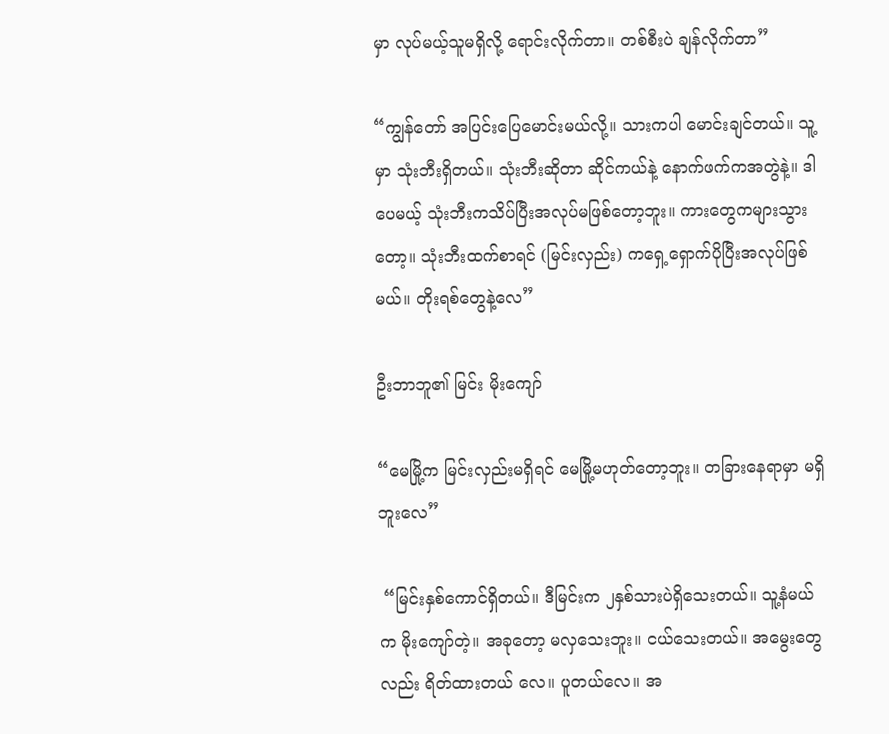မှာ လုပ်မယ့်သူမရှိလို့ ရောင်းလိုက်တာ။ တစ်စီးပဲ ချန်လိုက်တာ”

“ကျွန်တော် အပြင်းပြေမောင်းမယ်လို့။ သားကပါ မောင်းချင်တယ်။ သူ့မှာ သုံးဘီးရှိတယ်။ သုံးဘီးဆိုတာ ဆိုင်ကယ်နဲ့ နောက်ဖက်ကအတွဲနဲ့။ ဒါပေမယ့် သုံးဘီးကသိပ်ပြီးအလုပ်မဖြစ်တော့ဘူး။ ကားတွေကများသွားတော့။ သုံးဘီးထက်စာရင် (မြင်းလှည်း) ကရှေ့ရှောက်ပိုပြီးအလုပ်ဖြစ်မယ်။ တိုးရစ်တွေနဲ့လေ”

ဦးဘာဘူ၏ မြင်း မိုးကျော်

“မေမြို့က မြင်းလှည်းမရှိရင် မေမြို့မဟုတ်တော့ဘူး။ တခြားနေရာမှာ မရှိဘူးလေ”

 “မြင်းနှစ်ကောင်ရှိတယ်။ ဒီမြင်းက ၂နှစ်သားပဲရှိသေးတယ်။ သူ့နံမယ်က မိုးကျော်တဲ့။ အခုတော့ မလှသေးဘူး။ ငယ်သေးတယ်။ အမွေးတွေလည်း ရိတ်ထားတယ် လေ။ ပူတယ်လေ။ အ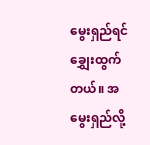မွေးရှည်ရင် ချွှေးထွက်တယ်။ အမွေးရှည်လို့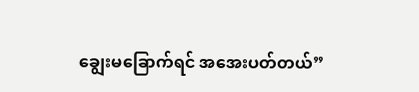ချွေးမခြောက်ရင် အအေးပတ်တယ်”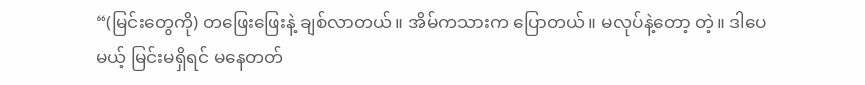“(မြင်းတွေကို) တဖြေးဖြေးနဲ့ ချစ်လာတယ်။ အိမ်ကသားက ပြောတယ်။ မလုပ်နဲ့တော့ တဲ့။ ဒါပေမယ့် မြင်းမရှိရင် မနေတတ်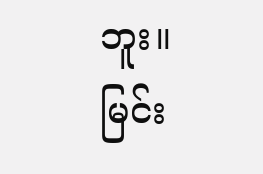ဘူး။ မြင်း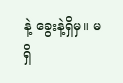နဲ့ ခွေးနဲ့ရှိမှ။ မရှိ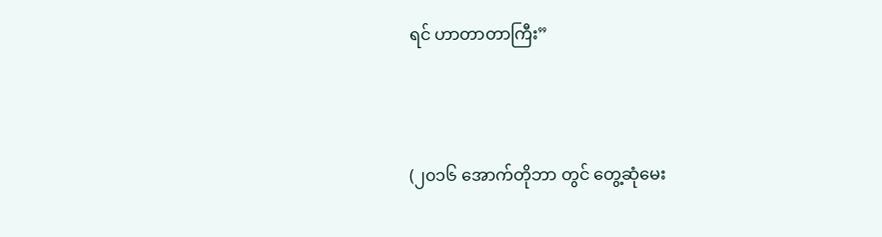ရင် ဟာတာတာကြီး”



(၂၀၁၆ အောက်တိုဘာ တွင် တွေ့ဆုံမေး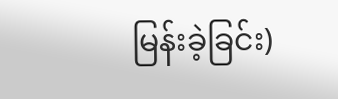မြန်းခဲ့ခြင်း)